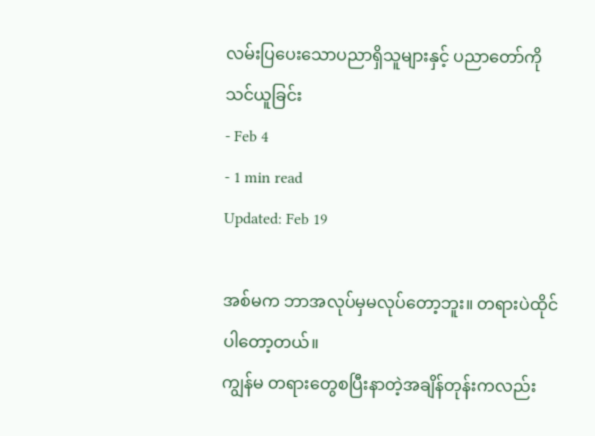လမ်းပြပေးသောပညာရှိသူများနှင့် ပညာတော်ကို သင်ယူခြင်း
- Feb 4
- 1 min read
Updated: Feb 19

အစ်မက ဘာအလုပ်မှမလုပ်တော့ဘူး။ တရားပဲထိုင်ပါတော့တယ်။
ကျွန်မ တရားတွေစပြီးနာတဲ့အချိန်တုန်းကလည်း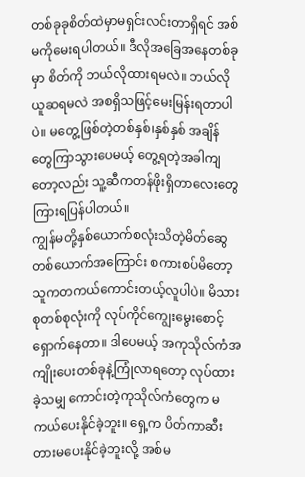တစ်ခုခုစိတ်ထဲမှာမရှင်းလင်းတာရှိရင် အစ်မကိုမေးရပါတယ်။ ဒီလိုအခြေအနေတစ်ခုမှာ စိတ်ကို ဘယ်လိုထားရမလဲ။ ဘယ်လိုယူဆရမလဲ အစရှိသဖြင့်မေးမြန်းရတာပါပဲ။ မတွေ့ဖြစ်တဲ့တစ်နှစ်၊နှစ်နှစ် အချိန်တွေကြာသွားပေမယ့် တွေ့ရတဲ့အခါကျတော့လည်း သူ့ဆီကတန်ဖိုးရှိတာလေးတွေကြားရပြန်ပါတယ်။
ကျွန်မတို့နှစ်ယောက်စလုံးသိတဲ့မိတ်ဆွေတစ်ယောက်အကြောင်း စကားစပ်မိတော့ သူကတကယ်ကောင်းတယ့်လူပါပဲ။ မိသားစုတစ်စုလုံးကို လုပ်ကိုင်ကျွေးမွေးစောင့်ရှောက်နေတာ။ ဒါပေမယ့် အကုသိုလ်ကံအကျိုးပေးတစ်ခုနဲ့ကြုံလာရတော့ လုပ်ထားခဲ့သမျှ ကောင်းတဲ့ကုသိုလ်ကံတွေက မကယ်ပေးနိုင်ခဲ့ဘူး။ ရှေ့က ပိတ်ကာဆီးတားမပေးနိုင်ခဲ့ဘူးလို့ အစ်မ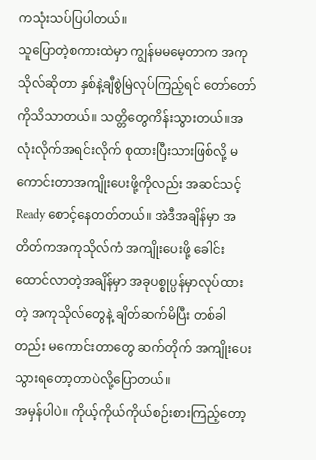ကသုံးသပ်ပြပါတယ်။
သူပြောတဲ့စကားထဲမှာ ကျွန်မမမေ့တာက အကုသိုလ်ဆိုတာ နှစ်နဲ့ချီစွဲမြဲလုပ်ကြည့်ရင် တော်တော်ကိုသိသာတယ်။ သတ္တိတွေကိန်းသွားတယ်။အလုံးလိုက်အရင်းလိုက် စုထားပြီးသားဖြစ်လို့ မကောင်းတာအကျိုးပေးဖို့ကိုလည်း အဆင်သင့် Ready စောင့်နေတတ်တယ်။ အဲဒီအချိန်မှာ အတိတ်ကအကုသိုလ်ကံ အကျိုးပေးဖို့ ခေါင်းထောင်လာတဲ့အချိန်မှာ အခုပစ္စုပ္ပန်မှာလုပ်ထားတဲ့ အကုသိုလ်တွေနဲ့ ချိတ်ဆက်မိပြီး တစ်ခါတည်း မကောင်းတာတွေ ဆက်တိုက် အကျိုးပေးသွားရတော့တာပဲလို့ပြောတယ်။
အမှန်ပါပဲ။ ကိုယ့်ကိုယ်ကိုယ်စဉ်းစားကြည့်တော့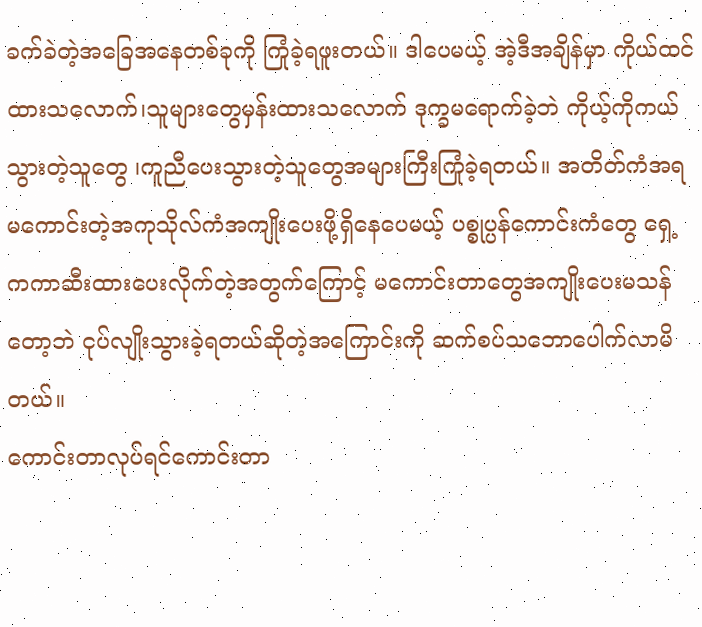ခက်ခဲတဲ့အခြေအနေတစ်ခုကို ကြုံခဲ့ရဖူးတယ်။ ဒါပေမယ့် အဲ့ဒီအချိန်မှာ ကိုယ်ထင်ထားသလောက်၊သူများတွေမှန်းထားသလောက် ဒုက္ခမရောက်ခဲ့ဘဲ ကိုယ့်ကိုကယ်သွားတဲ့သူတွေ ၊ကူညီပေးသွားတဲ့သူတွေအများကြီးကြုံခဲ့ရတယ်။ အတိတ်ကံအရ မကောင်းတဲ့အကုသိုလ်ကံအကျိုးပေးဖို့ရှိနေပေမယ့် ပစ္စုပ္ပန်ကောင်းကံတွေ ရှေ့ကကာဆီးထားပေးလိုက်တဲ့အတွက်ကြောင့် မကောင်းတာတွေအကျိုးပေးမသန်တော့ဘဲ ငုပ်လျိုးသွားခဲ့ရတယ်ဆိုတဲ့အကြောင်းကို ဆက်စပ်သဘောပေါက်လာမိတယ်။
ကောင်းတာလုပ်ရင်ကောင်းတာ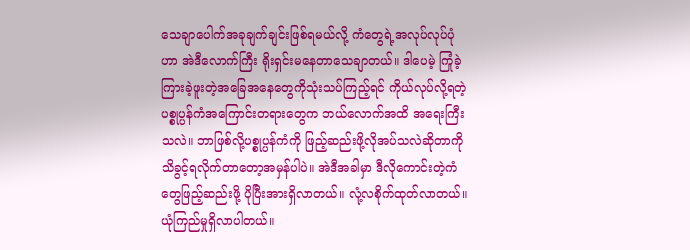သေချာပေါက်အခုချက်ချင်းဖြစ်ရမယ်လို့ ကံတွေရဲ့အလုပ်လုပ်ပုံဟာ အဲဒီလောက်ကြီး ရိုးရှင်းမနေတာသေချာတယ်။ ဒါပေမဲ့ ကြုံခဲ့ကြားခဲ့ဖူးတဲ့အခြေအနေတွေကိုသုံးသပ်ကြည့်ရင် ကိုယ်လုပ်လို့ရတဲ့ပစ္စုပ္ပန်ကံအကြောင်းတရားတွေက ဘယ်လောက်အထိ အရေးကြီးသလဲ။ ဘာဖြစ်လို့ပစ္စုပ္ပန်ကံကို ဖြည့်ဆည်းဖို့လိုအပ်သလဲဆိုတာကို သိခွင့်ရလိုက်တာတော့အမှန်ပါပဲ။ အဲဒီအခါမှာ ဒီလိုကောင်းတဲ့ကံတွေဖြည့်ဆည်းဖို့ ပိုပြီးအားရှိလာတယ်။ လုံ့လစိုက်ထုတ်လာတယ်။ ယုံကြည်မှုရှိလာပါတယ်။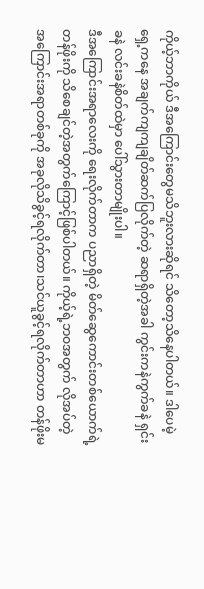ကိုယ့်ဘာကိုယ် ဒီအကြောင်းတွေမသိဘူးလားဆိုရင် သိတော့သိနေပါတယ်။ ဒါပေမဲ့ ရှေ့ကနေ အချက်ကျကျချိတ်ဆက်ပြလိုက်တဲ့ ဆရာရှိတဲ့အခါ ကွင်းကနဲကွက်ခနဲ ရှင်းခနဲ လင်းခနဲစိတ်ထဲမှာ ပေါ်သွားတာမျိုးပါ။
ဒီအကြောင်းအရာလေးကို ရေးလိုက်တာက ပညာရှိတဲ့ မိတ်ဆွေကောင်းတစ်ယောက်ရဲ့ တန်ဖိုးကို သိစေချင်တဲ့အတွက်ကြောင့်ဖြစ်ပါတယ်။ ကိုယ့်ရဲ့ဘဝအတွက် လိုအပ်တဲ့ အကြောင်းအရာတစ်ခုကို အခုလိုသိခွင့်ရလိုက်တာ၊သင်ယူခွင့်ရလိုက်တာဟာ တန်ဖိုးမ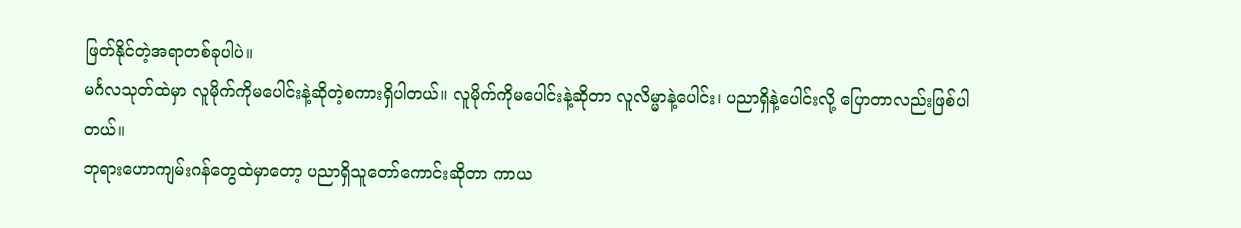ဖြတ်နိုင်တဲ့အရာတစ်ခုပါပဲ။
မင်္ဂလသုတ်ထဲမှာ လူမိုက်ကိုမပေါင်းနဲ့ဆိုတဲ့စကားရှိပါတယ်။ လူမိုက်ကိုမပေါင်းနဲ့ဆိုတာ လူလိမ္မာနဲ့ပေါင်း၊ ပညာရှိနဲ့ပေါင်းလို့ ပြောတာလည်းဖြစ်ပါတယ်။
ဘုရားဟောကျမ်းဂန်တွေထဲမှာတော့ ပညာရှိသူတော်ကောင်းဆိုတာ ကာယ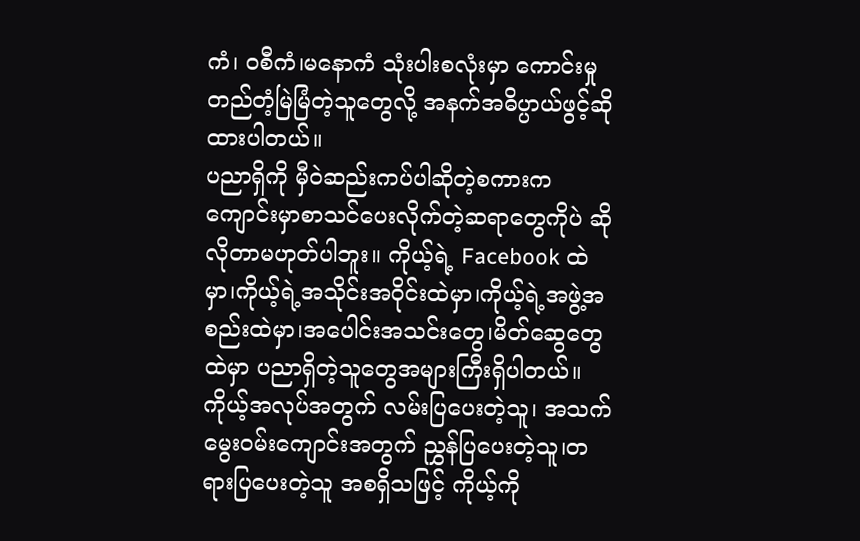ကံ၊ ဝစီကံ၊မနောကံ သုံးပါးစလုံးမှာ ကောင်းမှုတည်တံ့မြဲမြံတဲ့သူတွေလို့ အနက်အဓိပ္ပာယ်ဖွင့်ဆိုထားပါတယ်။
ပညာရှိကို မှီဝဲဆည်းကပ်ပါဆိုတဲ့စကားက ကျောင်းမှာစာသင်ပေးလိုက်တဲ့ဆရာတွေကိုပဲ ဆိုလိုတာမဟုတ်ပါဘူး။ ကိုယ့်ရဲ့ Facebook ထဲမှာ၊ကိုယ့်ရဲ့အသိုင်းအဝိုင်းထဲမှာ၊ကိုယ့်ရဲ့အဖွဲ့အစည်းထဲမှာ၊အပေါင်းအသင်းတွေ၊မိတ်ဆွေတွေထဲမှာ ပညာရှိတဲ့သူတွေအများကြီးရှိပါတယ်။
ကိုယ့်အလုပ်အတွက် လမ်းပြပေးတဲ့သူ၊ အသက်မွေးဝမ်းကျောင်းအတွက် ညွှန်ပြပေးတဲ့သူ၊တရားပြပေးတဲ့သူ အစရှိသဖြင့် ကိုယ့်ကို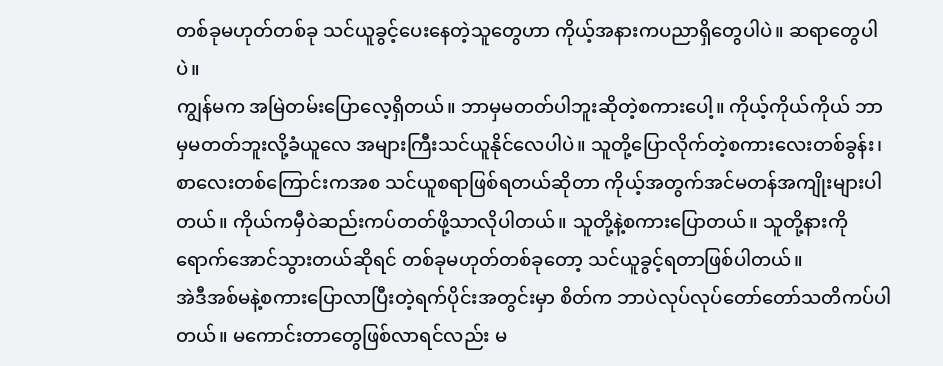တစ်ခုမဟုတ်တစ်ခု သင်ယူခွင့်ပေးနေတဲ့သူတွေဟာ ကိုယ့်အနားကပညာရှိတွေပါပဲ။ ဆရာတွေပါပဲ။
ကျွန်မက အမြဲတမ်းပြောလေ့ရှိတယ်။ ဘာမှမတတ်ပါဘူးဆိုတဲ့စကားပေါ့။ ကိုယ့်ကိုယ်ကိုယ် ဘာမှမတတ်ဘူးလို့ခံယူလေ အများကြီးသင်ယူနိုင်လေပါပဲ။ သူတို့ပြောလိုက်တဲ့စကားလေးတစ်ခွန်း၊ စာလေးတစ်ကြောင်းကအစ သင်ယူစရာဖြစ်ရတယ်ဆိုတာ ကိုယ့်အတွက်အင်မတန်အကျိုးများပါတယ်။ ကိုယ်ကမှီဝဲဆည်းကပ်တတ်ဖို့သာလိုပါတယ်။ သူတို့နဲ့စကားပြောတယ်။ သူတို့နားကိုရောက်အောင်သွားတယ်ဆိုရင် တစ်ခုမဟုတ်တစ်ခုတော့ သင်ယူခွင့်ရတာဖြစ်ပါတယ်။
အဲဒီအစ်မနဲ့စကားပြောလာပြီးတဲ့ရက်ပိုင်းအတွင်းမှာ စိတ်က ဘာပဲလုပ်လုပ်တော်တော်သတိကပ်ပါတယ်။ မကောင်းတာတွေဖြစ်လာရင်လည်း မ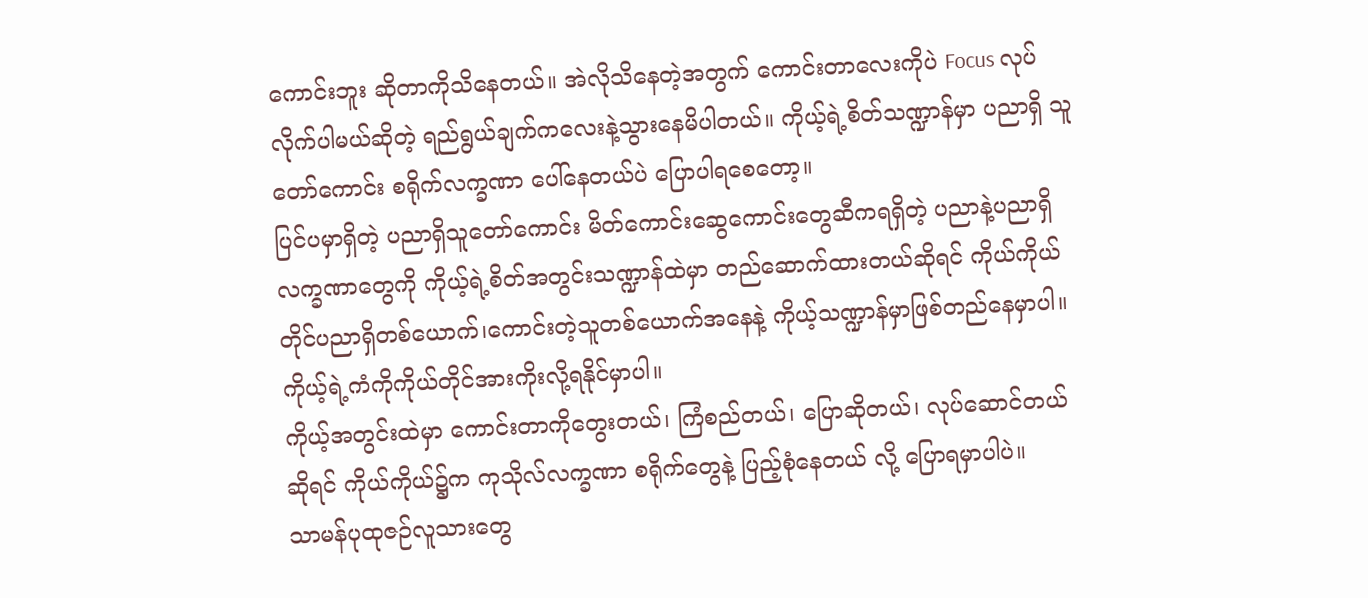ကောင်းဘူး ဆိုတာကိုသိနေတယ်။ အဲလိုသိနေတဲ့အတွက် ကောင်းတာလေးကိုပဲ Focus လုပ်လိုက်ပါမယ်ဆိုတဲ့ ရည်ရွယ်ချက်ကလေးနဲ့သွားနေမိပါတယ်။ ကိုယ့်ရဲ့စိတ်သဏ္ဍာန်မှာ ပညာရှိ သူတော်ကောင်း စရိုက်လက္ခဏာ ပေါ်နေတယ်ပဲ ပြောပါရစေတော့။
ပြင်ပမှာရှိတဲ့ ပညာရှိသူတော်ကောင်း မိတ်ကောင်းဆွေကောင်းတွေဆီကရရှိတဲ့ ပညာနဲ့ပညာရှိလက္ခဏာတွေကို ကိုယ့်ရဲ့စိတ်အတွင်းသဏ္ဍာန်ထဲမှာ တည်ဆောက်ထားတယ်ဆိုရင် ကိုယ်ကိုယ်တိုင်ပညာရှိတစ်ယောက်၊ကောင်းတဲ့သူတစ်ယောက်အနေနဲ့ ကိုယ့်သဏ္ဍာန်မှာဖြစ်တည်နေမှာပါ။ ကိုယ့်ရဲ့ကံကိုကိုယ်တိုင်အားကိုးလို့ရနိုင်မှာပါ။
ကိုယ့်အတွင်းထဲမှာ ကောင်းတာကိုတွေးတယ်၊ ကြံစည်တယ်၊ ပြောဆိုတယ်၊ လုပ်ဆောင်တယ်ဆိုရင် ကိုယ်ကိုယ်၌က ကုသိုလ်လက္ခဏာ စရိုက်တွေနဲ့ ပြည့်စုံနေတယ် လို့ ပြောရမှာပါပဲ။
သာမန်ပုထုဇဉ်လူသားတွေ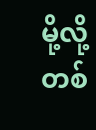မို့လို့ တစ်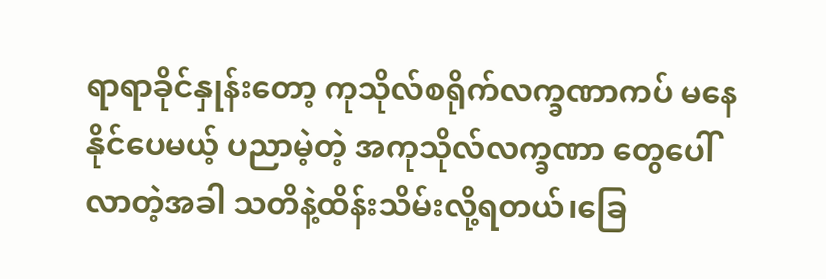ရာရာခိုင်နှုန်းတော့ ကုသိုလ်စရိုက်လက္ခဏာကပ် မနေနိုင်ပေမယ့် ပညာမဲ့တဲ့ အကုသိုလ်လက္ခဏာ တွေပေါ်လာတဲ့အခါ သတိနဲ့ထိန်းသိမ်းလို့ရတယ်၊ခြေ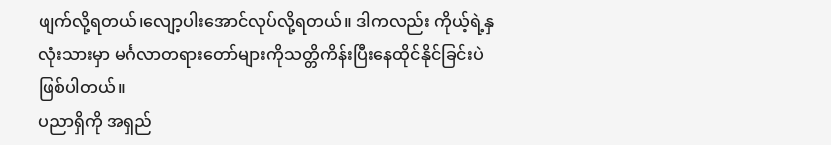ဖျက်လို့ရတယ်၊လျော့ပါးအောင်လုပ်လို့ရတယ်။ ဒါကလည်း ကိုယ့်ရဲ့နှလုံးသားမှာ မင်္ဂလာတရားတော်များကိုသတ္တိကိန်းပြီးနေထိုင်နိုင်ခြင်းပဲဖြစ်ပါတယ်။
ပညာရှိကို အရှည်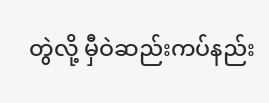တွဲလို့ မှီဝဲဆည်းကပ်နည်း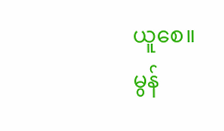ယူစေ။
မွန်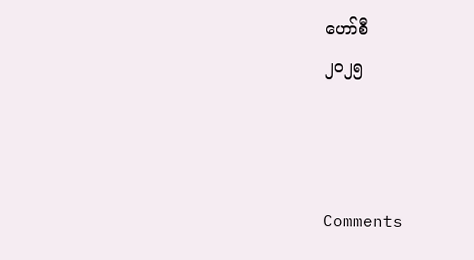ဟော်စီ
၂၀၂၅



Comments